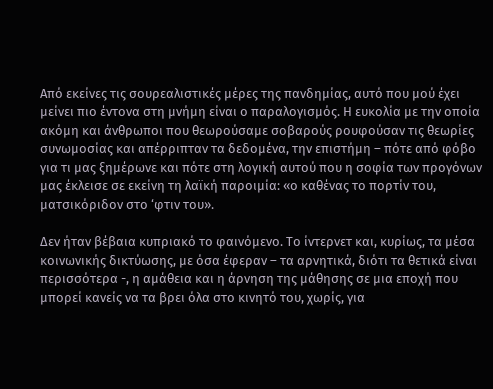Από εκείνες τις σουρεαλιστικές μέρες της πανδημίας, αυτό που μού έχει μείνει πιο έντονα στη μνήμη είναι ο παραλογισμός. Η ευκολία με την οποία ακόμη και άνθρωποι που θεωρούσαμε σοβαρούς ρουφούσαν τις θεωρίες συνωμοσίας και απέρριπταν τα δεδομένα, την επιστήμη – πότε από φόβο για τι μας ξημέρωνε και πότε στη λογική αυτού που η σοφία των προγόνων μας έκλεισε σε εκείνη τη λαϊκή παροιμία: «ο καθένας το πορτίν του, ματσικόριδον στο ‘φτιν του».

Δεν ήταν βέβαια κυπριακό το φαινόμενο. Το ίντερνετ και, κυρίως, τα μέσα κοινωνικής δικτύωσης, με όσα έφεραν – τα αρνητικά, διότι τα θετικά είναι περισσότερα -, η αμάθεια και η άρνηση της μάθησης σε μια εποχή που μπορεί κανείς να τα βρει όλα στο κινητό του, χωρίς, για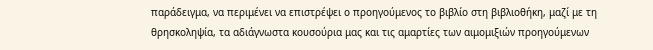παράδειγμα, να περιμένει να επιστρέψει ο προηγούμενος το βιβλίο στη βιβλιοθήκη, μαζί με τη θρησκοληψία, τα αδιάγνωστα κουσούρια μας και τις αμαρτίες των αιμομιξιών προηγούμενων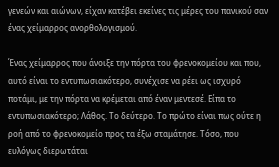γενεών και αιώνων, είχαν κατέβει εκείνες τις μέρες του πανικού σαν ένας χείμαρρος ανορθολογισμού.

Ένας χείμαρρος που άνοιξε την πόρτα του φρενοκομείου και που, αυτό είναι το εντυπωσιακότερο, συνέχισε να ρέει ως ισχυρό ποτάμι, με την πόρτα να κρέμεται από έναν μεντεσέ. Είπα το εντυπωσιακότερο; Λάθος. Το δεύτερο. Το πρώτο είναι πως ούτε η ροή από το φρενοκομείο προς τα έξω σταμάτησε. Τόσο, που ευλόγως διερωτάται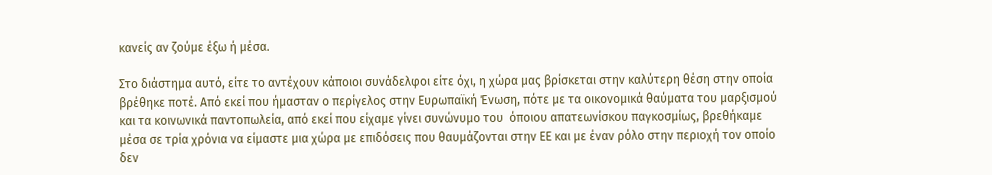κανείς αν ζούμε έξω ή μέσα.

Στο διάστημα αυτό, είτε το αντέχουν κάποιοι συνάδελφοι είτε όχι, η χώρα μας βρίσκεται στην καλύτερη θέση στην οποία βρέθηκε ποτέ. Από εκεί που ήμασταν ο περίγελος στην Ευρωπαϊκή Ένωση, πότε με τα οικονομικά θαύματα του μαρξισμού και τα κοινωνικά παντοπωλεία, από εκεί που είχαμε γίνει συνώνυμο του  όποιου απατεωνίσκου παγκοσμίως, βρεθήκαμε μέσα σε τρία χρόνια να είμαστε μια χώρα με επιδόσεις που θαυμάζονται στην ΕΕ και με έναν ρόλο στην περιοχή τον οποίο δεν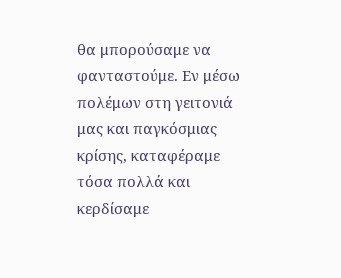θα μπορούσαμε να φανταστούμε. Εν μέσω πολέμων στη γειτονιά μας και παγκόσμιας κρίσης, καταφέραμε τόσα πολλά και κερδίσαμε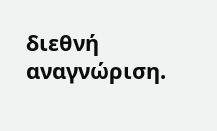διεθνή αναγνώριση.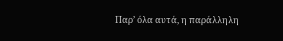Παρ’ όλα αυτά, η παράλληλη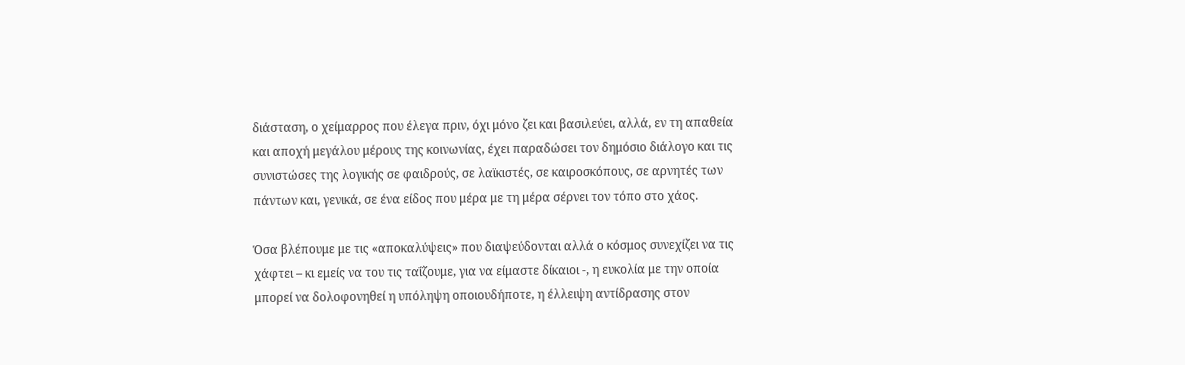διάσταση, ο χείμαρρος που έλεγα πριν, όχι μόνο ζει και βασιλεύει, αλλά, εν τη απαθεία και αποχή μεγάλου μέρους της κοινωνίας, έχει παραδώσει τον δημόσιο διάλογο και τις συνιστώσες της λογικής σε φαιδρούς, σε λαϊκιστές, σε καιροσκόπους, σε αρνητές των πάντων και, γενικά, σε ένα είδος που μέρα με τη μέρα σέρνει τον τόπο στο χάος.

Όσα βλέπουμε με τις «αποκαλύψεις» που διαψεύδονται αλλά ο κόσμος συνεχίζει να τις χάφτει – κι εμείς να του τις ταΐζουμε, για να είμαστε δίκαιοι -, η ευκολία με την οποία μπορεί να δολοφονηθεί η υπόληψη οποιουδήποτε, η έλλειψη αντίδρασης στον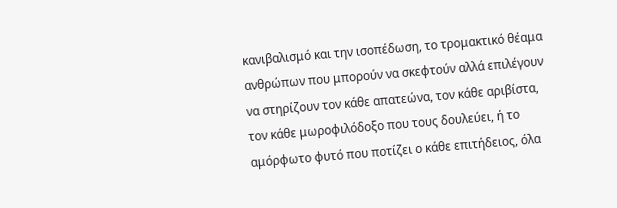κανιβαλισμό και την ισοπέδωση, το τρομακτικό θέαμα ανθρώπων που μπορούν να σκεφτούν αλλά επιλέγουν να στηρίζουν τον κάθε απατεώνα, τον κάθε αριβίστα, τον κάθε μωροφιλόδοξο που τους δουλεύει, ή το αμόρφωτο φυτό που ποτίζει ο κάθε επιτήδειος, όλα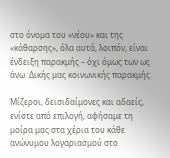στο όνομα του «νέου» και της «κάθαρσης», όλα αυτά, λοιπόν, είναι ένδειξη παρακμής – όχι όμως των ως άνω. Δικής μας κοινωνικής παρακμής.

Μίζεροι, δεισιδαίμονες και αδαείς, ενίοτε από επιλογή, αφήσαμε τη μοίρα μας στα χέρια του κάθε ανώνυμου λογαριασμού στο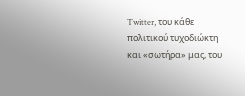Twitter, του κάθε πολιτικού τυχοδιώκτη και «σωτήρα» μας, του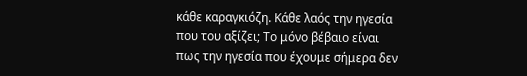κάθε καραγκιόζη. Κάθε λαός την ηγεσία που του αξίζει; Το μόνο βέβαιο είναι πως την ηγεσία που έχουμε σήμερα δεν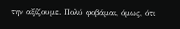την αξίζουμε. Πολύ φοβάμαι, όμως, ότι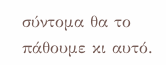σύντομα θα το πάθουμε κι αυτό.